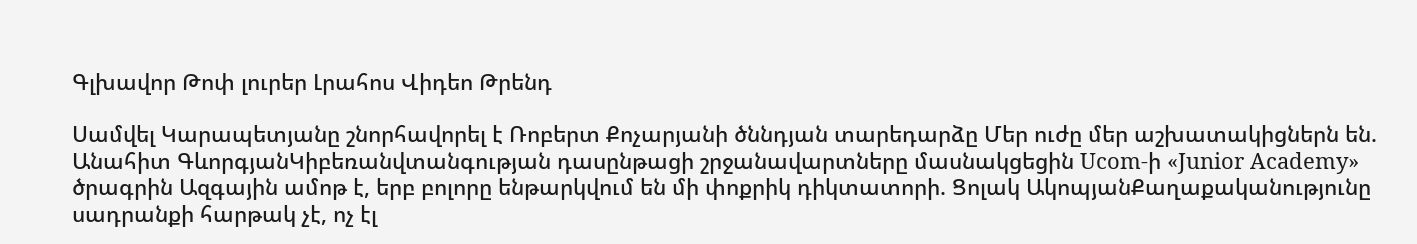Գլխավոր Թոփ լուրեր Լրահոս Վիդեո Թրենդ

Սամվել Կարապետյանը շնորհավորել է Ռոբերտ Քոչարյանի ծննդյան տարեդարձը Մեր ուժը մեր աշխատակիցներն են. Անահիտ ԳևորգյանԿիբեռանվտանգության դասընթացի շրջանավարտները մասնակցեցին Ucom-ի «Junior Academy» ծրագրին Ազգային ամոթ է, երբ բոլորը ենթարկվում են մի փոքրիկ դիկտատորի. Ցոլակ ԱկոպյանՔաղաքականությունը սադրանքի հարթակ չէ, ոչ էլ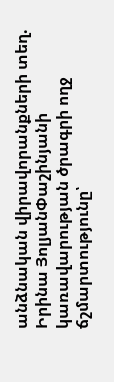անձնական վիրավորանքների տեղ. Իրինա ՅոլյանՓաշինյանի կառավարության ծրագրի ողջ ճշմարտությունը՝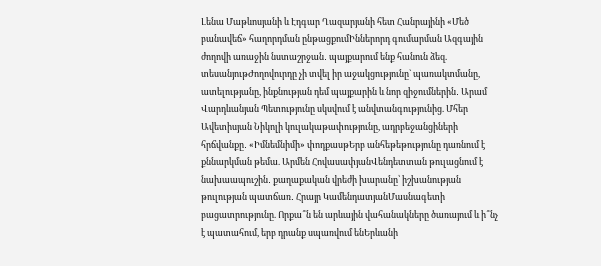Լենա Մաթևոսյանի և Էդգար Ղազարյանի հետ Հանրայինի «Մեծ բանավեճ» հաղորդման ընթացքումԻններորդ գումարման Ազգային ժողովի առաջին նստաշրջան․ պայքարում ենք հանուն ձեզ. տեսանյութԺողովուրդը չի տվել իր աջակցությունը` պառակտմանը, ատելությանը, ինքնության դեմ պայքարին և նոր զիջումներին․ Արամ Վարդևանյան Պետությունը սկսվում է անվտանգությունից. Մհեր Ավետիսյան Նիկոլի կուլակաթափությունը, ադրբեջանցիների հրճվանքը․ «Իմնեմնիմի» փոդքասթԵրբ անհեթեթությունը դառնում է քննարկման թեմա. Արմեն ՀովասափյանՎենդետտան թուլացնում է նախաապուշին․ քաղաքական վրեժի խարանը՝ իշխանության թուլության պատճառ․ Հրայր ԿամենդատյանՄասնագետի բացատրությունը. Որքա՞ն են արևային վահանակները ծառայում և ի՞նչ է պատահում, երբ դրանք սպառվում ենԵրևանի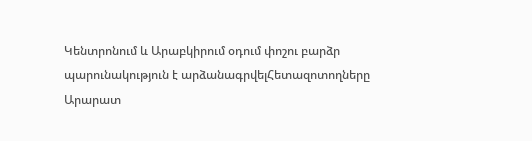Կենտրոնում և Արաբկիրում օդում փոշու բարձր պարունակություն է արձանագրվելՀետազոտողները Արարատ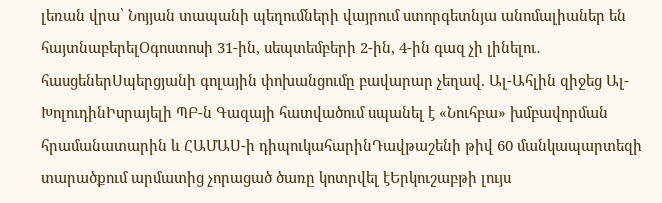լեռան վրա՝ Նոյյան տապանի պեղումների վայրում ստորգետնյա անոմալիաներ են հայտնաբերելՕգոստոսի 31-ին, սեպտեմբերի 2-ին, 4-ին գազ չի լինելու․ հասցեներՍպերցյանի գոլային փոխանցումը բավարար չեղավ. Ալ-Ահլին զիջեց Ալ-ԽոլուդինԻսրայելի ՊԲ-ն Գազայի հատվածում սպանել է «Նուհբա» խմբավորման հրամանատարին և ՀԱՄԱՍ-ի դիպուկահարինԴավթաշենի թիվ 60 մանկապարտեզի տարածքում արմատից չորացած ծառը կոտրվել էԵրկուշաբթի լույս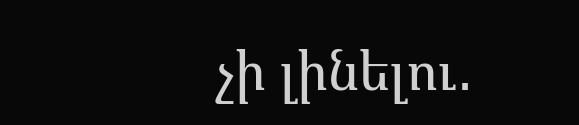չի լինելու․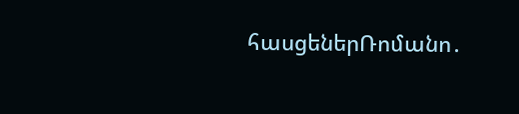հասցեներՌոմանո․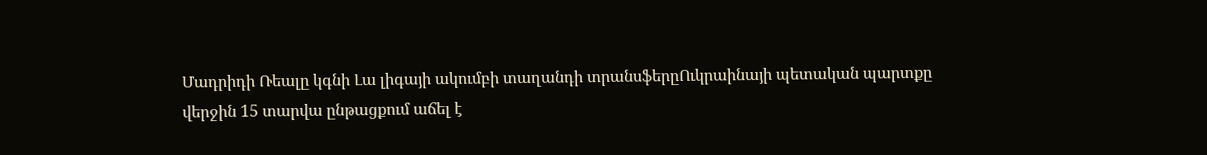Մադրիդի Ռեալը կգնի Լա լիգայի ակումբի տաղանդի տրանսֆերըՈւկրաինայի պետական պարտքը վերջին 15 տարվա ընթացքում աճել է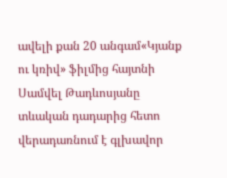ավելի քան 20 անգամ«Կյանք ու կռիվ» ֆիլմից հայտնի Սամվել Թադևոսյանը տևական դադարից հետո վերադառնում է գլխավոր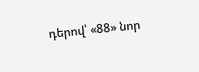դերով՝ «88» նոր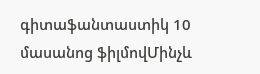գիտաֆանտաստիկ 10 մասանոց ֆիլմովՄինչև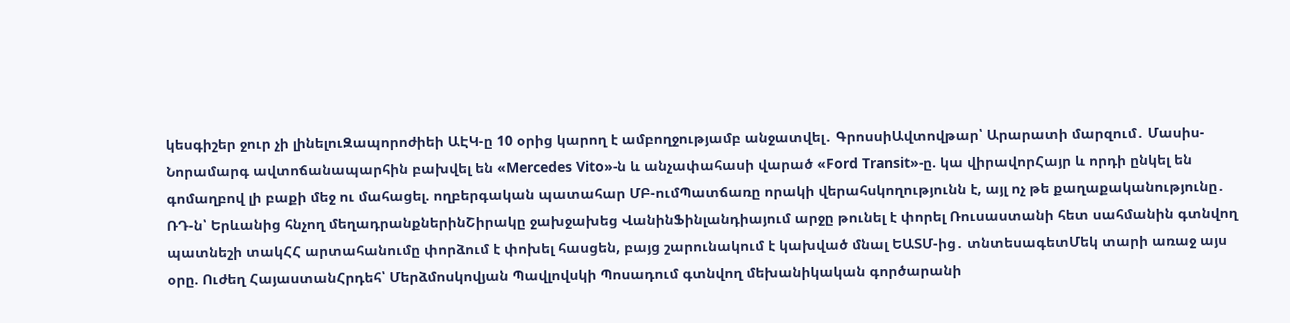կեսգիշեր ջուր չի լինելուԶապորոժիեի ԱԷԿ-ը 10 օրից կարող է ամբողջությամբ անջատվել․ ԳրոսսիԱվտովթար՝ Արարատի մարզում․ Մասիս-Նորամարգ ավտոճանապարհին բախվել են «Mercedes Vito»-ն և անչափահասի վարած «Ford Transit»-ը. կա վիրավորՀայր և որդի ընկել են գոմաղբով լի բաքի մեջ ու մահացել. ողբերգական պատահար ՄԲ-ումՊատճառը որակի վերահսկողությունն է, այլ ոչ թե քաղաքականությունը․ ՌԴ-ն՝ Երևանից հնչող մեղադրանքներինՇիրակը ջախջախեց ՎանինՖինլանդիայում արջը թունել է փորել Ռուսաստանի հետ սահմանին գտնվող պատնեշի տակՀՀ արտահանումը փորձում է փոխել հասցեն, բայց շարունակում է կախված մնալ ԵԱՏՄ-ից․ տնտեսագետՄեկ տարի առաջ այս օրը. Ուժեղ ՀայաստանՀրդեհ՝ Մերձմոսկովյան Պավլովսկի Պոսադում գտնվող մեխանիկական գործարանի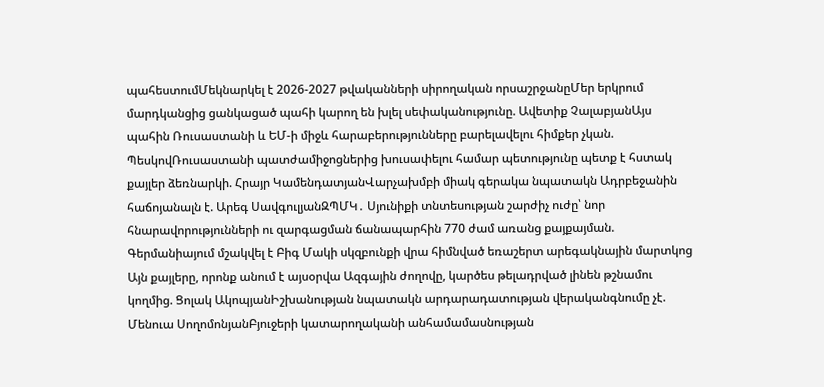պահեստումՄեկնարկել է 2026-2027 թվականների սիրողական որսաշրջանըՄեր երկրում մարդկանցից ցանկացած պահի կարող են խլել սեփականությունը. Ավետիք ՉալաբյանԱյս պահին Ռուսաստանի և ԵՄ-ի միջև հարաբերությունները բարելավելու հիմքեր չկան. ՊեսկովՌուսաստանի պատժամիջոցներից խուսափելու համար պետությունը պետք է հստակ քայլեր ձեռնարկի. Հրայր ԿամենդատյանՎարչախմբի միակ գերակա նպատակն Ադրբեջանին հաճոյանալն է. Արեգ ՍավգուլյանԶՊՄԿ․ Սյունիքի տնտեսության շարժիչ ուժը՝ նոր հնարավորությունների ու զարգացման ճանապարհին 770 ժամ առանց քայքայման. Գերմանիայում մշակվել է Բիգ Մակի սկզբունքի վրա հիմնված եռաշերտ արեգակնային մարտկոց Այն քայլերը, որոնք անում է այսօրվա Ազգային ժողովը, կարծես թելադրված լինեն թշնամու կողմից. Ցոլակ ԱկոպյանԻշխանության նպատակն արդարադատության վերականգնումը չէ. Մենուա ՍողոմոնյանԲյուջերի կատարողականի անհամամասնության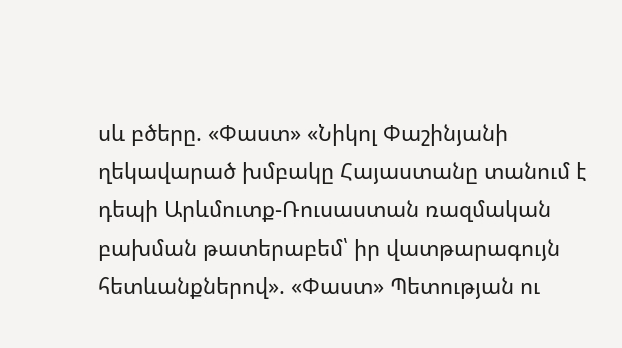սև բծերը. «Փաստ» «Նիկոլ Փաշինյանի ղեկավարած խմբակը Հայաստանը տանում է դեպի Արևմուտք-Ռուսաստան ռազմական բախման թատերաբեմ՝ իր վատթարագույն հետևանքներով». «Փաստ» Պետության ու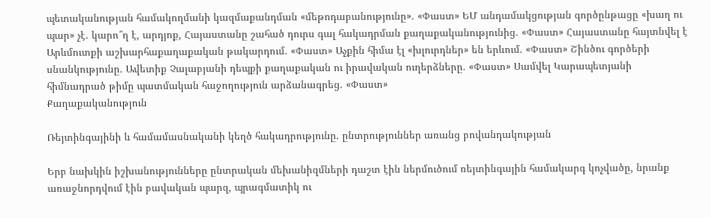պետականության համակողմանի կազմաքանդման «մեթոդաբանությունը». «Փաստ» ԵՄ անդամակցության գործընթացը «խաղ ու պար» չէ. կարո՞ղ է, արդյոք, Հայաստանը շահած դուրս գալ հակադրման քաղաքականությունից. «Փաստ» Հայաստանը հայտնվել է Արևմուտքի աշխարհաքաղաքական թակարդում. «Փաստ» Աչքին հիմա էլ «խլուրդներ» են երևում. «Փաստ» Շինծու գործերի սնանկությունը. Ավետիք Չալաբյանի դեպքի քաղաքական ու իրավական ուղերձները. «Փաստ» Սամվել Կարապետյանի հիմնադրած թիմը պատմական հաջողություն արձանագրեց. «Փաստ»
Քաղաքականություն

Ռեյտինգայինի և համամասնականի կեղծ հակադրությունը. ընտրություններ առանց բովանդակության

Երբ նախկին իշխանությունները ընտրական մեխանիզմների դաշտ էին ներմուծում ռեյտինգային համակարգ կոչվածը, նրանք առաջնորդվում էին բավական պարզ, պրագմատիկ ու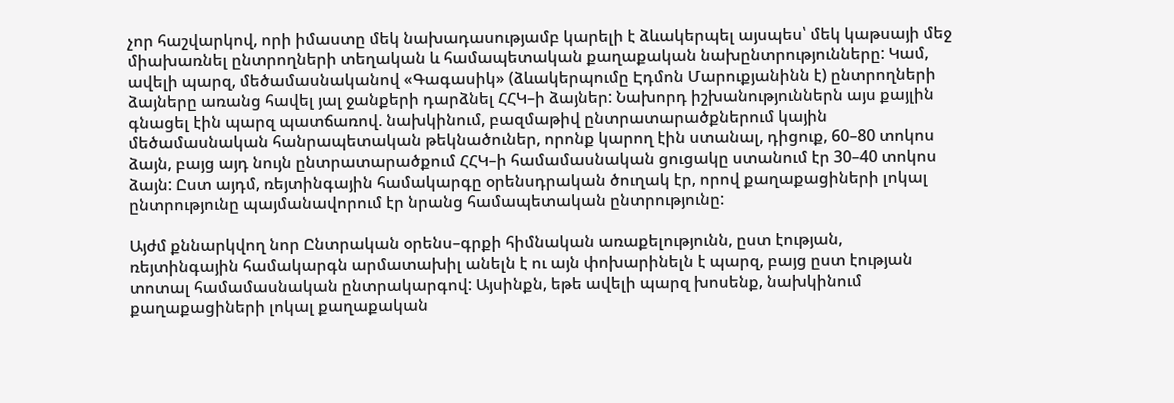չոր հաշվարկով, որի իմաստը մեկ նախադասությամբ կարելի է ձևակերպել այսպես՝ մեկ կաթսայի մեջ միախառնել ընտրողների տեղական և համապետական քաղաքական նախընտրությունները: Կամ, ավելի պարզ, մեծամասնականով «Գագասիկ» (ձևակերպումը Էդմոն Մարուքյանինն է) ընտրողների ձայները առանց հավել յալ ջանքերի դարձնել ՀՀԿ–ի ձայներ: Նախորդ իշխանություններն այս քայլին գնացել էին պարզ պատճառով. նախկինում, բազմաթիվ ընտրատարածքներում կային մեծամասնական հանրապետական թեկնածուներ, որոնք կարող էին ստանալ, դիցուք, 60–80 տոկոս ձայն, բայց այդ նույն ընտրատարածքում ՀՀԿ–ի համամասնական ցուցակը ստանում էր 30–40 տոկոս ձայն: Ըստ այդմ, ռեյտինգային համակարգը օրենսդրական ծուղակ էր, որով քաղաքացիների լոկալ ընտրությունը պայմանավորում էր նրանց համապետական ընտրությունը:

Այժմ քննարկվող նոր Ընտրական օրենս–գրքի հիմնական առաքելությունն, ըստ էության, ռեյտինգային համակարգն արմատախիլ անելն է ու այն փոխարինելն է պարզ, բայց ըստ էության տոտալ համամասնական ընտրակարգով: Այսինքն, եթե ավելի պարզ խոսենք, նախկինում քաղաքացիների լոկալ քաղաքական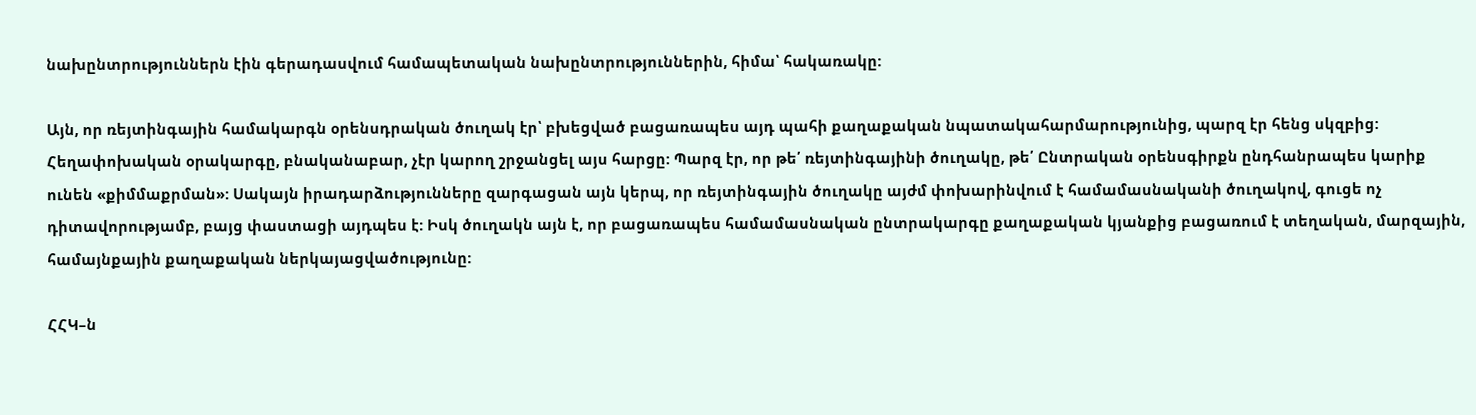նախընտրություններն էին գերադասվում համապետական նախընտրություններին, հիմա՝ հակառակը:

Այն, որ ռեյտինգային համակարգն օրենսդրական ծուղակ էր՝ բխեցված բացառապես այդ պահի քաղաքական նպատակահարմարությունից, պարզ էր հենց սկզբից: Հեղափոխական օրակարգը, բնականաբար, չէր կարող շրջանցել այս հարցը: Պարզ էր, որ թե՛ ռեյտինգայինի ծուղակը, թե՛ Ընտրական օրենսգիրքն ընդհանրապես կարիք ունեն «քիմմաքրման»: Սակայն իրադարձությունները զարգացան այն կերպ, որ ռեյտինգային ծուղակը այժմ փոխարինվում է համամասնականի ծուղակով, գուցե ոչ դիտավորությամբ, բայց փաստացի այդպես է: Իսկ ծուղակն այն է, որ բացառապես համամասնական ընտրակարգը քաղաքական կյանքից բացառում է տեղական, մարզային, համայնքային քաղաքական ներկայացվածությունը:

ՀՀԿ–ն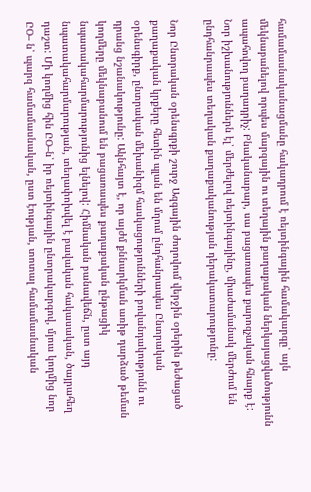համամասնականացմանը հակադրում է ռեյտինգային համակարգը՝ այն մեկնաբանելով որպես մարզային ու տեղային քաղաքական ներկայացվածությունն ապահովող բաղադրիչ: Բնականաբար, սա բացառապես քարոզչական հնարք է: Նոր իշխանություններն էլ՝ մերժելով ռեյտինգայինը, միաժամանակ մերժում են ընդհանրապես տեղական քաղաքականության դերակատարությունը:

Նոր Ընտրական օրենսգրքի շուրջ Ազգային ժողովում վերջին օրերին թեժացած քաղաքական կրքերը հետին պլան են մղում ընդհանրապես Ընտրական օրենսգիրք, ընտրական մեխանիզմ հասկացությունների բովանդակությունն ու դրանց նշանակությունը: Ակնհայտ է, որ այժմ քննարկման առիթ դարձած թեման կողմերը մեկնաբանում են բացառապես քաղաքական ընթացիկ նպատակահարմարությունից ելնելով: Հիմնական բանավեճն, ըստ այդ նպատակահարմարության, տեղափոխվել է բավական հակասական, ծայրահեղ դաշտ: Մի կողմից հին ԸՕ–ն՝ իր ռեյտինգային ընտրակարգով, մյուս կողմից նոր ԸՕ– ն՝ պարզ համամասնական, ըստ էության, տոտալ համամասնական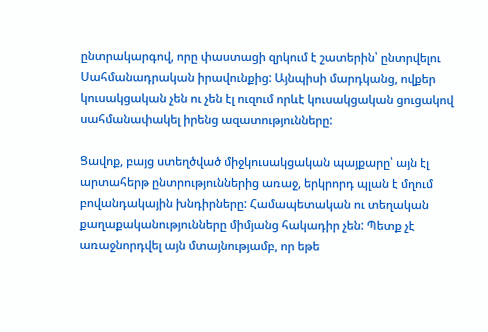ընտրակարգով, որը փաստացի զրկում է շատերին՝ ընտրվելու Սահմանադրական իրավունքից: Այնպիսի մարդկանց, ովքեր կուսակցական չեն ու չեն էլ ուզում որևէ կուսակցական ցուցակով սահմանափակել իրենց ազատությունները:

Ցավոք, բայց ստեղծված միջկուսակցական պայքարը՝ այն էլ արտահերթ ընտրություններից առաջ, երկրորդ պլան է մղում բովանդակային խնդիրները: Համապետական ու տեղական քաղաքականությունները միմյանց հակադիր չեն: Պետք չէ առաջնորդվել այն մտայնությամբ, որ եթե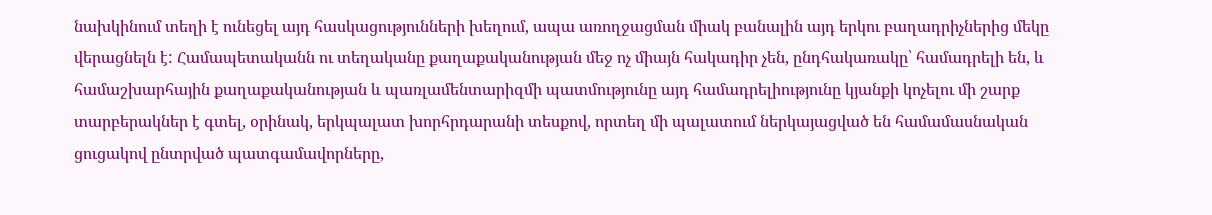նախկինում տեղի է ունեցել այդ հասկացությունների խեղում, ապա առողջացման միակ բանալին այդ երկու բաղադրիչներից մեկը վերացնելն է: Համապետականն ու տեղականը քաղաքականության մեջ ոչ միայն հակադիր չեն, ընդհակառակը՝ համադրելի են, և համաշխարհային քաղաքականության և պառլամենտարիզմի պատմությունը այդ համադրելիությունը կյանքի կոչելու մի շարք տարբերակներ է գտել, օրինակ, երկպալատ խորհրդարանի տեսքով, որտեղ մի պալատում ներկայացված են համամասնական ցուցակով ընտրված պատգամավորները,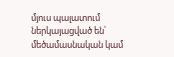մյուս պալատում ներկայացված են՝ մեծամասնական կամ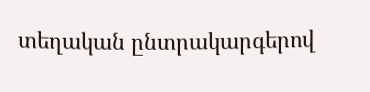տեղական ընտրակարգերով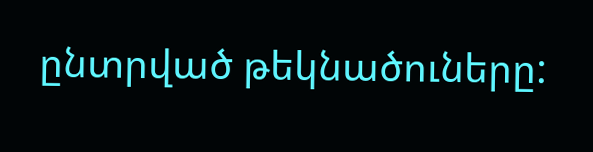ընտրված թեկնածուները: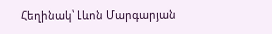Հեղինակ՝ Լևոն Մարգարյան